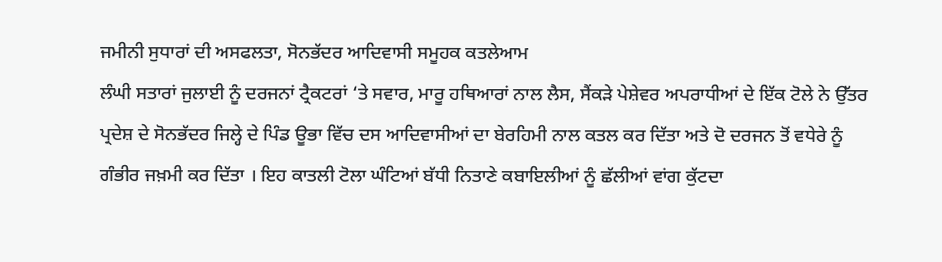ਜਮੀਨੀ ਸੁਧਾਰਾਂ ਦੀ ਅਸਫਲਤਾ, ਸੋਨਭੱਦਰ ਆਦਿਵਾਸੀ ਸਮੂਹਕ ਕਤਲੇਆਮ
ਲੰਘੀ ਸਤਾਰਾਂ ਜੁਲਾਈ ਨੂੰ ਦਰਜਨਾਂ ਟ੍ਰੈਕਟਰਾਂ ‘ਤੇ ਸਵਾਰ, ਮਾਰੂ ਹਥਿਆਰਾਂ ਨਾਲ ਲੈਸ, ਸੈਂਕੜੇ ਪੇਸ਼ੇਵਰ ਅਪਰਾਧੀਆਂ ਦੇ ਇੱਕ ਟੋਲੇ ਨੇ ਉੱਤਰ ਪ੍ਰਦੇਸ਼ ਦੇ ਸੋਨਭੱਦਰ ਜਿਲ੍ਹੇ ਦੇ ਪਿੰਡ ਊਭਾ ਵਿੱਚ ਦਸ ਆਦਿਵਾਸੀਆਂ ਦਾ ਬੇਰਹਿਮੀ ਨਾਲ ਕਤਲ ਕਰ ਦਿੱਤਾ ਅਤੇ ਦੋ ਦਰਜਨ ਤੋਂ ਵਧੇਰੇ ਨੂੰ ਗੰਭੀਰ ਜਖ਼ਮੀ ਕਰ ਦਿੱਤਾ । ਇਹ ਕਾਤਲੀ ਟੋਲਾ ਘੰਟਿਆਂ ਬੱਧੀ ਨਿਤਾਣੇ ਕਬਾਇਲੀਆਂ ਨੂੰ ਛੱਲੀਆਂ ਵਾਂਗ ਕੁੱਟਦਾ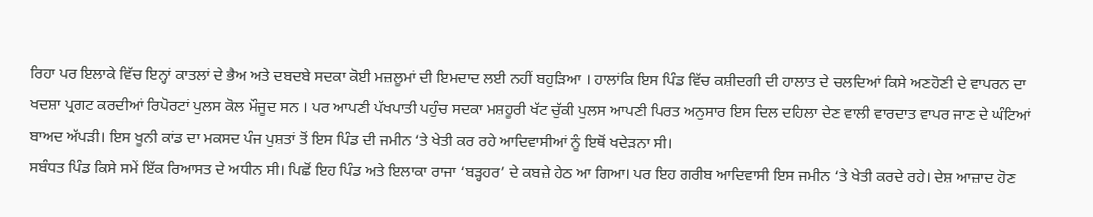ਰਿਹਾ ਪਰ ਇਲਾਕੇ ਵਿੱਚ ਇਨ੍ਹਾਂ ਕਾਤਲਾਂ ਦੇ ਭੈਅ ਅਤੇ ਦਬਦਬੇ ਸਦਕਾ ਕੋਈ ਮਜ਼ਲੂਮਾਂ ਦੀ ਇਮਦਾਦ ਲਈ ਨਹੀਂ ਬਹੁੜਿਆ । ਹਾਲਾਂਕਿ ਇਸ ਪਿੰਡ ਵਿੱਚ ਕਸ਼ੀਦਗੀ ਦੀ ਹਾਲਾਤ ਦੇ ਚਲਦਿਆਂ ਕਿਸੇ ਅਣਹੋਣੀ ਦੇ ਵਾਪਰਨ ਦਾ ਖਦਸ਼ਾ ਪ੍ਰਗਟ ਕਰਦੀਆਂ ਰਿਪੋਰਟਾਂ ਪੁਲਸ ਕੋਲ ਮੌਜੂਦ ਸਨ । ਪਰ ਆਪਣੀ ਪੱਖਪਾਤੀ ਪਹੁੰਚ ਸਦਕਾ ਮਸ਼ਹੂਰੀ ਖੱਟ ਚੁੱਕੀ ਪੁਲਸ ਆਪਣੀ ਪਿਰਤ ਅਨੁਸਾਰ ਇਸ ਦਿਲ ਦਹਿਲਾ ਦੇਣ ਵਾਲੀ ਵਾਰਦਾਤ ਵਾਪਰ ਜਾਣ ਦੇ ਘੰਟਿਆਂ ਬਾਅਦ ਅੱਪੜੀ। ਇਸ ਖੂਨੀ ਕਾਂਡ ਦਾ ਮਕਸਦ ਪੰਜ ਪੁਸ਼ਤਾਂ ਤੋਂ ਇਸ ਪਿੰਡ ਦੀ ਜਮੀਨ ‘ਤੇ ਖੇਤੀ ਕਰ ਰਹੇ ਆਦਿਵਾਸੀਆਂ ਨੂੰ ਇਥੋਂ ਖਦੇੜਨਾ ਸੀ।
ਸਬੰਧਤ ਪਿੰਡ ਕਿਸੇ ਸਮੇਂ ਇੱਕ ਰਿਆਸਤ ਦੇ ਅਧੀਨ ਸੀ। ਪਿਛੋਂ ਇਹ ਪਿੰਡ ਅਤੇ ਇਲਾਕਾ ਰਾਜਾ ‘ਬੜ੍ਹਹਰ’ ਦੇ ਕਬਜ਼ੇ ਹੇਠ ਆ ਗਿਆ। ਪਰ ਇਹ ਗਰੀਬ ਆਦਿਵਾਸੀ ਇਸ ਜਮੀਨ ‘ਤੇ ਖੇਤੀ ਕਰਦੇ ਰਹੇ। ਦੇਸ਼ ਆਜ਼ਾਦ ਹੋਣ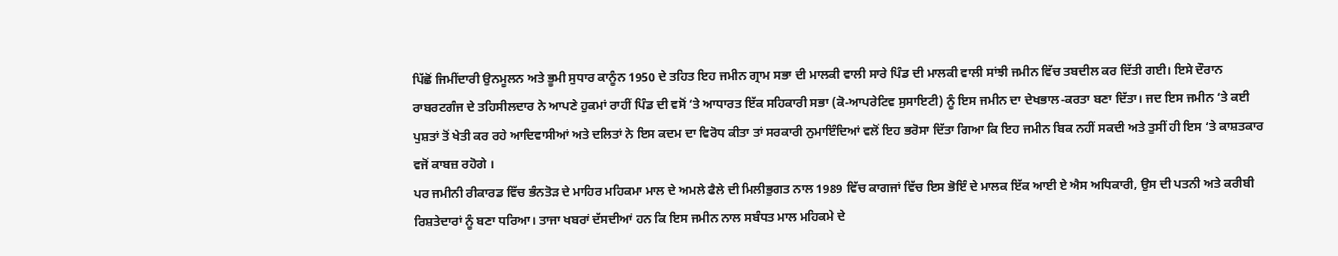ਪਿੱਛੋਂ ਜਿਮੀਂਦਾਰੀ ਉਨਮੂਲਨ ਅਤੇ ਭੂਮੀ ਸੁਧਾਰ ਕਾਨੂੰਨ 1950 ਦੇ ਤਹਿਤ ਇਹ ਜਮੀਨ ਗ੍ਰਾਮ ਸਭਾ ਦੀ ਮਾਲਕੀ ਵਾਲੀ ਸਾਰੇ ਪਿੰਡ ਦੀ ਮਾਲਕੀ ਵਾਲੀ ਸਾਂਝੀ ਜਮੀਨ ਵਿੱਚ ਤਬਦੀਲ ਕਰ ਦਿੱਤੀ ਗਈ। ਇਸੇ ਦੌਰਾਨ ਰਾਬਰਟਗੰਜ ਦੇ ਤਹਿਸੀਲਦਾਰ ਨੇ ਆਪਣੇ ਹੁਕਮਾਂ ਰਾਹੀਂ ਪਿੰਡ ਦੀ ਵਸੋਂ ‘ਤੇ ਆਧਾਰਤ ਇੱਕ ਸਹਿਕਾਰੀ ਸਭਾ (ਕੋ-ਆਪਰੇਟਿਵ ਸੁਸਾਇਟੀ) ਨੂੰ ਇਸ ਜਮੀਨ ਦਾ ਦੇਖਭਾਲ-ਕਰਤਾ ਬਣਾ ਦਿੱਤਾ। ਜਦ ਇਸ ਜਮੀਨ ‘ਤੇ ਕਈ ਪੁਸ਼ਤਾਂ ਤੋਂ ਖੇਤੀ ਕਰ ਰਹੇ ਆਦਿਵਾਸੀਆਂ ਅਤੇ ਦਲਿਤਾਂ ਨੇ ਇਸ ਕਦਮ ਦਾ ਵਿਰੋਧ ਕੀਤਾ ਤਾਂ ਸਰਕਾਰੀ ਨੁਮਾਇੰਦਿਆਂ ਵਲੋਂ ਇਹ ਭਰੋਸਾ ਦਿੱਤਾ ਗਿਆ ਕਿ ਇਹ ਜਮੀਨ ਬਿਕ ਨਹੀਂ ਸਕਦੀ ਅਤੇ ਤੁਸੀਂ ਹੀ ਇਸ ‘ਤੇ ਕਾਸ਼ਤਕਾਰ ਵਜੋਂ ਕਾਬਜ਼ ਰਹੋਗੇ ।
ਪਰ ਜਮੀਨੀ ਰੀਕਾਰਡ ਵਿੱਚ ਭੰਨਤੋੜ ਦੇ ਮਾਹਿਰ ਮਹਿਕਮਾ ਮਾਲ ਦੇ ਅਮਲੇ ਫੈਲੇ ਦੀ ਮਿਲੀਭੁਗਤ ਨਾਲ 1989 ਵਿੱਚ ਕਾਗਜਾਂ ਵਿੱਚ ਇਸ ਭੋਇੰ ਦੇ ਮਾਲਕ ਇੱਕ ਆਈ ਏ ਐਸ ਅਧਿਕਾਰੀ, ਉਸ ਦੀ ਪਤਨੀ ਅਤੇ ਕਰੀਬੀ ਰਿਸ਼ਤੇਦਾਰਾਂ ਨੂੰ ਬਣਾ ਧਰਿਆ। ਤਾਜਾ ਖਬਰਾਂ ਦੱਸਦੀਆਂ ਹਨ ਕਿ ਇਸ ਜਮੀਨ ਨਾਲ ਸਬੰਧਤ ਮਾਲ ਮਹਿਕਮੇ ਦੇ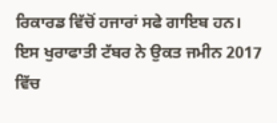ਰਿਕਾਰਡ ਵਿੱਚੋਂ ਹਜਾਰਾਂ ਸਫੇ ਗਾਇਬ ਹਨ। ਇਸ ਖੁਰਾਫਾਤੀ ਟੱਬਰ ਨੇ ਉਕਤ ਜਮੀਨ 2017 ਵਿੱਚ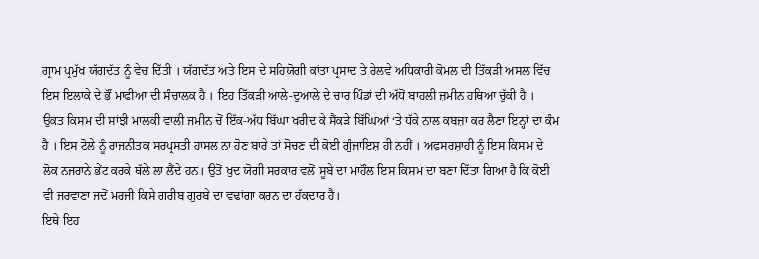ਗ੍ਰਾਮ ਪ੍ਰਮੁੱਖ ਯੱਗਦੱਤ ਨੂੰ ਵੇਚ ਦਿੱਤੀ । ਯੱਗਦੱਤ ਅਤੇ ਇਸ ਦੇ ਸਹਿਯੋਗੀ ਕਾਂਤਾ ਪ੍ਰਸਾਦ ਤੇ ਰੇਲਵੇ ਅਧਿਕਾਰੀ ਕੋਮਲ ਦੀ ਤਿੱਕੜੀ ਅਸਲ ਵਿੱਚ ਇਸ ਇਲਾਕੇ ਦੇ ਭੌਂ ਮਾਫੀਆ ਦੀ ਸੰਚਾਲਕ ਹੈ । ਇਹ ਤਿੱਕੜੀ ਆਲੇ-ਦੁਆਲੇ ਦੇ ਚਾਰ ਪਿੰਡਾਂ ਦੀ ਅੱਧੋਂ ਬਾਹਲੀ ਜ਼ਮੀਨ ਹਥਿਆ ਚੁੱਕੀ ਹੈ । ਉਕਤ ਕਿਸਮ ਦੀ ਸਾਂਝੀ ਮਾਲਕੀ ਵਾਲੀ ਜਮੀਨ ਚੋਂ ਇੱਕ-ਅੱਧ ਬਿੱਘਾ ਖਰੀਦ ਕੇ ਸੈਂਕੜੇ ਬਿੱਘਿਆਂ ‘ਤੇ ਧੱਕੇ ਨਾਲ ਕਬਜ਼ਾ ਕਰ ਲੈਣਾ ਇਨ੍ਹਾਂ ਦਾ ਕੰਮ ਹੈ । ਇਸ ਟੋਲੇ ਨੂੰ ਰਾਜਨੀਤਕ ਸਰਪ੍ਰਸਤੀ ਹਾਸਲ ਨਾ ਹੋਣ ਬਾਰੇ ਤਾਂ ਸੋਚਣ ਦੀ ਕੋਈ ਗੁੰਜਾਇਸ਼ ਹੀ ਨਹੀਂ । ਅਫਸਰਸ਼ਾਹੀ ਨੂੰ ਇਸ ਕਿਸਮ ਦੇ ਲੋਕ ਨਜਰਾਨੇ ਭੇਂਟ ਕਰਕੇ ਥੱਲੇ ਲਾ ਲੈਂਦੇ ਹਨ। ਉਤੋਂ ਖੁਦ ਯੋਗੀ ਸਰਕਾਰ ਵਲੋਂ ਸੂਬੇ ਦਾ ਮਾਹੌਲ ਇਸ ਕਿਸਮ ਦਾ ਬਣਾ ਦਿੱਤਾ ਗਿਆ ਹੈ ਕਿ ਕੋਈ ਵੀ ਜਰਵਾਣਾ ਜਦੋਂ ਮਰਜੀ ਕਿਸੇ ਗਰੀਬ ਗੁਰਬੇ ਦਾ ਵਢਾਂਗਾ ਕਰਨ ਦਾ ਹੱਕਦਾਰ ਹੈ।
ਇਥੇ ਇਹ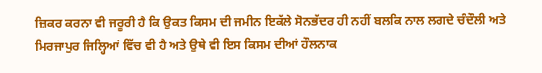ਜ਼ਿਕਰ ਕਰਨਾ ਵੀ ਜਰੂਰੀ ਹੈ ਕਿ ਉਕਤ ਕਿਸਮ ਦੀ ਜਮੀਨ ਇਕੱਲੇ ਸੋਨਭੱਦਰ ਹੀ ਨਹੀਂ ਬਲਕਿ ਨਾਲ ਲਗਦੇ ਚੰਦੌਲੀ ਅਤੇ ਮਿਰਜਾਪੁਰ ਜਿਲ੍ਹਿਆਂ ਵਿੱਚ ਵੀ ਹੈ ਅਤੇ ਉਥੇ ਵੀ ਇਸ ਕਿਸਮ ਦੀਆਂ ਹੌਲਨਾਕ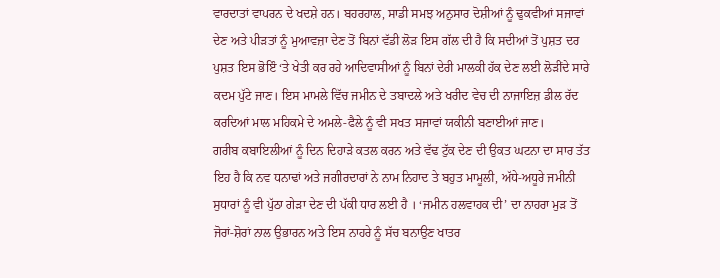ਵਾਰਦਾਤਾਂ ਵਾਪਰਨ ਦੇ ਖਦਸ਼ੇ ਹਨ। ਬਹਰਹਾਲ, ਸਾਡੀ ਸਮਝ ਅਨੁਸਾਰ ਦੋਸ਼ੀਆਂ ਨੂੰ ਢੁਕਵੀਆਂ ਸਜਾਵਾਂ ਦੇਣ ਅਤੇ ਪੀੜਤਾਂ ਨੂੰ ਮੁਆਵਜ਼ਾ ਦੇਣ ਤੋਂ ਬਿਨਾਂ ਵੱਡੀ ਲੋੜ ਇਸ ਗੱਲ ਦੀ ਹੈ ਕਿ ਸਦੀਆਂ ਤੋਂ ਪੁਸ਼ਤ ਦਰ ਪੁਸ਼ਤ ਇਸ ਭੋਇੰ ‘ਤੇ ਖੇਤੀ ਕਰ ਰਹੇ ਆਦਿਵਾਸੀਆਂ ਨੂੰ ਬਿਨਾਂ ਦੇਰੀ ਮਾਲਕੀ ਹੱਕ ਦੇਣ ਲਈ ਲੋੜੀਂਦੇ ਸਾਰੇ ਕਦਮ ਪੁੱਟੇ ਜਾਣ। ਇਸ ਮਾਮਲੇ ਵਿੱਚ ਜਮੀਨ ਦੇ ਤਬਾਦਲੇ ਅਤੇ ਖਰੀਦ ਵੇਚ ਦੀ ਨਾਜਾਇਜ਼ ਡੀਲ ਰੱਦ ਕਰਦਿਆਂ ਮਾਲ ਮਹਿਕਮੇ ਦੇ ਅਮਲੇ-ਫੈਲੇ ਨੂੰ ਵੀ ਸਖਤ ਸਜਾਵਾਂ ਯਕੀਨੀ ਬਣਾਈਆਂ ਜਾਣ।
ਗਰੀਬ ਕਬਾਇਲੀਆਂ ਨੂੰ ਦਿਨ ਦਿਹਾੜੇ ਕਤਲ ਕਰਨ ਅਤੇ ਵੱਢ ਟੁੱਕ ਦੇਣ ਦੀ ਉਕਤ ਘਟਨਾ ਦਾ ਸਾਰ ਤੱਤ ਇਹ ਹੈ ਕਿ ਨਵ ਧਨਾਢਾਂ ਅਤੇ ਜਗੀਰਦਾਰਾਂ ਨੇ ਨਾਮ ਨਿਹਾਦ ਤੇ ਬਹੁਤ ਮਾਮੂਲੀ, ਅੱਧੇ-ਅਧੂਰੇ ਜਮੀਨੀ ਸੁਧਾਰਾਂ ਨੂੰ ਵੀ ਪੁੱਠਾ ਗੇੜਾ ਦੇਣ ਦੀ ਪੱਕੀ ਧਾਰ ਲਈ ਹੈ । ‘ਜਮੀਨ ਹਲਵਾਹਕ ਦੀ’ ਦਾ ਨਾਹਰਾ ਮੁੜ ਤੋਂ ਜੋਰਾਂ-ਸ਼ੋਰਾਂ ਨਾਲ ਉਭਾਰਨ ਅਤੇ ਇਸ ਨਾਹਰੇ ਨੂੰ ਸੱਚ ਬਨਾਉਣ ਖਾਤਰ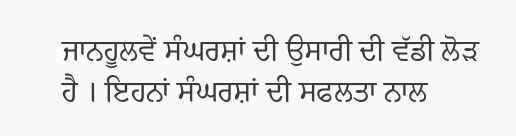ਜਾਨਹੂਲਵੇਂ ਸੰਘਰਸ਼ਾਂ ਦੀ ਉਸਾਰੀ ਦੀ ਵੱਡੀ ਲੋੜ ਹੈ । ਇਹਨਾਂ ਸੰਘਰਸ਼ਾਂ ਦੀ ਸਫਲਤਾ ਨਾਲ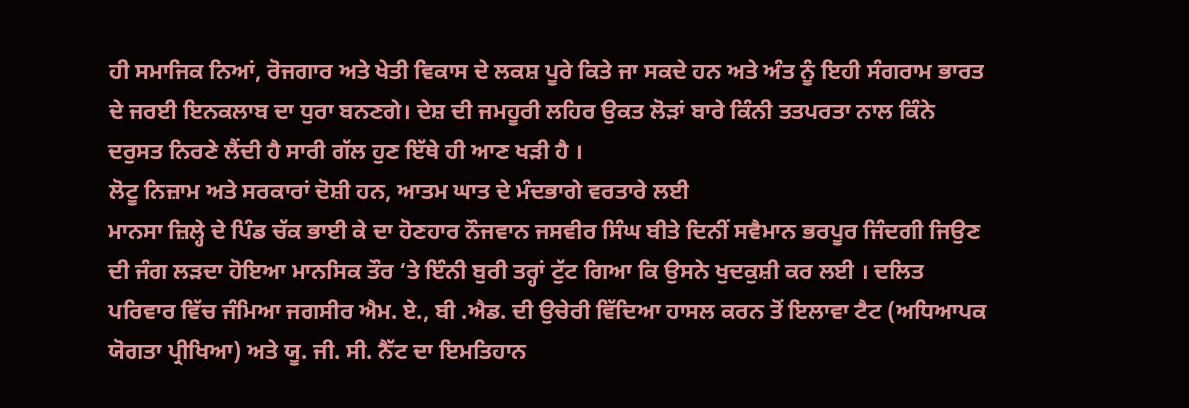ਹੀ ਸਮਾਜਿਕ ਨਿਆਂ, ਰੋਜਗਾਰ ਅਤੇ ਖੇਤੀ ਵਿਕਾਸ ਦੇ ਲਕਸ਼ ਪੂਰੇ ਕਿਤੇ ਜਾ ਸਕਦੇ ਹਨ ਅਤੇ ਅੰਤ ਨੂੰ ਇਹੀ ਸੰਗਰਾਮ ਭਾਰਤ ਦੇ ਜਰਈ ਇਨਕਲਾਬ ਦਾ ਧੁਰਾ ਬਨਣਗੇ। ਦੇਸ਼ ਦੀ ਜਮਹੂਰੀ ਲਹਿਰ ਉਕਤ ਲੋੜਾਂ ਬਾਰੇ ਕਿੰਨੀ ਤਤਪਰਤਾ ਨਾਲ ਕਿੰਨੇ ਦਰੁਸਤ ਨਿਰਣੇ ਲੈਂਦੀ ਹੈ ਸਾਰੀ ਗੱਲ ਹੁਣ ਇੱਥੇ ਹੀ ਆਣ ਖੜੀ ਹੈ ।
ਲੋਟੂ ਨਿਜ਼ਾਮ ਅਤੇ ਸਰਕਾਰਾਂ ਦੋਸ਼ੀ ਹਨ, ਆਤਮ ਘਾਤ ਦੇ ਮੰਦਭਾਗੇ ਵਰਤਾਰੇ ਲਈ
ਮਾਨਸਾ ਜ਼ਿਲ੍ਹੇ ਦੇ ਪਿੰਡ ਚੱਕ ਭਾਈ ਕੇ ਦਾ ਹੋਣਹਾਰ ਨੌਜਵਾਨ ਜਸਵੀਰ ਸਿੰਘ ਬੀਤੇ ਦਿਨੀਂ ਸਵੈਮਾਨ ਭਰਪੂਰ ਜਿੰਦਗੀ ਜਿਉਣ ਦੀ ਜੰਗ ਲੜਦਾ ਹੋਇਆ ਮਾਨਸਿਕ ਤੌਰ ‘ਤੇ ਇੰਨੀ ਬੁਰੀ ਤਰ੍ਹਾਂ ਟੁੱਟ ਗਿਆ ਕਿ ਉਸਨੇ ਖੁਦਕੁਸ਼ੀ ਕਰ ਲਈ । ਦਲਿਤ ਪਰਿਵਾਰ ਵਿੱਚ ਜੰਮਿਆ ਜਗਸੀਰ ਐਮ. ਏ., ਬੀ .ਐਡ. ਦੀ ਉਚੇਰੀ ਵਿੱਦਿਆ ਹਾਸਲ ਕਰਨ ਤੋਂ ਇਲਾਵਾ ਟੈਟ (ਅਧਿਆਪਕ ਯੋਗਤਾ ਪ੍ਰੀਖਿਆ) ਅਤੇ ਯੂ. ਜੀ. ਸੀ. ਨੈੱਟ ਦਾ ਇਮਤਿਹਾਨ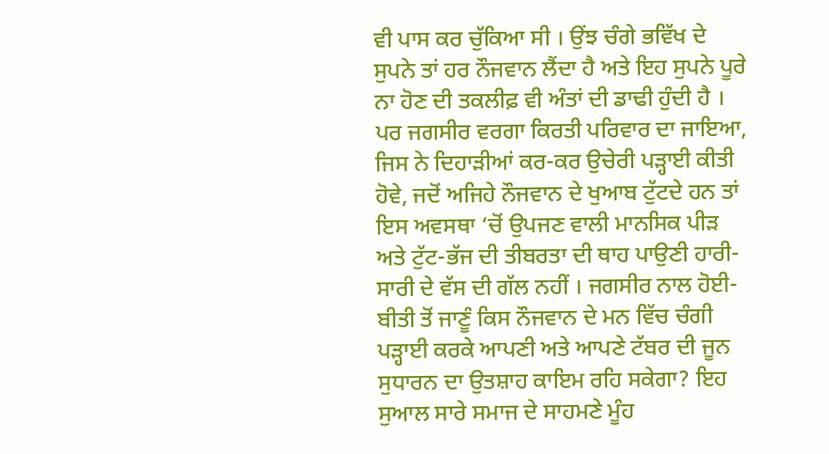ਵੀ ਪਾਸ ਕਰ ਚੁੱਕਿਆ ਸੀ । ਉਂਝ ਚੰਗੇ ਭਵਿੱਖ ਦੇ ਸੁਪਨੇ ਤਾਂ ਹਰ ਨੌਜਵਾਨ ਲੈਂਦਾ ਹੈ ਅਤੇ ਇਹ ਸੁਪਨੇ ਪੂਰੇ ਨਾ ਹੋਣ ਦੀ ਤਕਲੀਫ਼ ਵੀ ਅੰਤਾਂ ਦੀ ਡਾਢੀ ਹੁੰਦੀ ਹੈ । ਪਰ ਜਗਸੀਰ ਵਰਗਾ ਕਿਰਤੀ ਪਰਿਵਾਰ ਦਾ ਜਾਇਆ, ਜਿਸ ਨੇ ਦਿਹਾੜੀਆਂ ਕਰ-ਕਰ ਉਚੇਰੀ ਪੜ੍ਹਾਈ ਕੀਤੀ ਹੋਵੇ, ਜਦੋਂ ਅਜਿਹੇ ਨੌਜਵਾਨ ਦੇ ਖੁਆਬ ਟੁੱਟਦੇ ਹਨ ਤਾਂ ਇਸ ਅਵਸਥਾ ‘ਚੋਂ ਉਪਜਣ ਵਾਲੀ ਮਾਨਸਿਕ ਪੀੜ ਅਤੇ ਟੁੱਟ-ਭੱਜ ਦੀ ਤੀਬਰਤਾ ਦੀ ਥਾਹ ਪਾਉਣੀ ਹਾਰੀ-ਸਾਰੀ ਦੇ ਵੱਸ ਦੀ ਗੱਲ ਨਹੀਂ । ਜਗਸੀਰ ਨਾਲ ਹੋਈ-ਬੀਤੀ ਤੋਂ ਜਾਣੂੰ ਕਿਸ ਨੌਜਵਾਨ ਦੇ ਮਨ ਵਿੱਚ ਚੰਗੀ ਪੜ੍ਹਾਈ ਕਰਕੇ ਆਪਣੀ ਅਤੇ ਆਪਣੇ ਟੱਬਰ ਦੀ ਜੂਨ ਸੁਧਾਰਨ ਦਾ ਉਤਸ਼ਾਹ ਕਾਇਮ ਰਹਿ ਸਕੇਗਾ? ਇਹ ਸੁਆਲ ਸਾਰੇ ਸਮਾਜ ਦੇ ਸਾਹਮਣੇ ਮੂੰਹ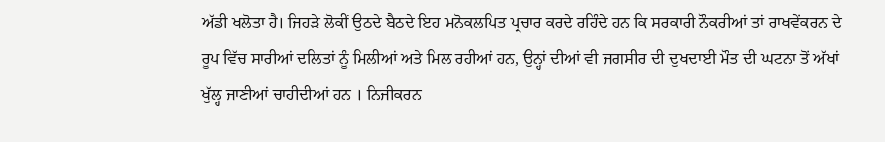ਅੱਡੀ ਖਲੋਤਾ ਹੈ। ਜਿਹੜੇ ਲੋਕੀਂ ਉਠਦੇ ਬੈਠਦੇ ਇਹ ਮਨੋਕਲਪਿਤ ਪ੍ਰਚਾਰ ਕਰਦੇ ਰਹਿੰਦੇ ਹਨ ਕਿ ਸਰਕਾਰੀ ਨੌਕਰੀਆਂ ਤਾਂ ਰਾਖਵੇਂਕਰਨ ਦੇ ਰੂਪ ਵਿੱਚ ਸਾਰੀਆਂ ਦਲਿਤਾਂ ਨੂੰ ਮਿਲੀਆਂ ਅਤੇ ਮਿਲ ਰਹੀਆਂ ਹਨ, ਉਨ੍ਹਾਂ ਦੀਆਂ ਵੀ ਜਗਸੀਰ ਦੀ ਦੁਖਦਾਈ ਮੌਤ ਦੀ ਘਟਨਾ ਤੋਂ ਅੱਖਾਂ ਖੁੱਲ੍ਹ ਜਾਣੀਆਂ ਚਾਹੀਦੀਆਂ ਹਨ । ਨਿਜੀਕਰਨ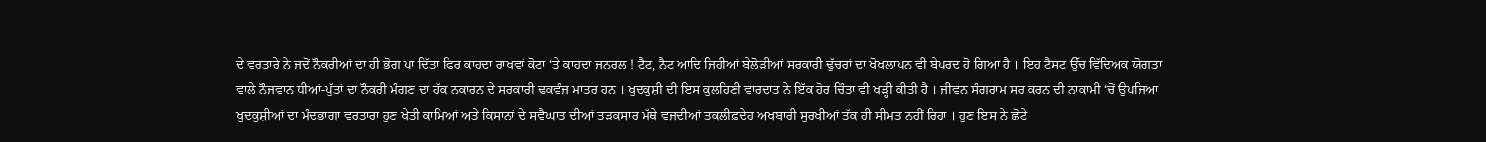ਦੇ ਵਰਤਾਰੇ ਨੇ ਜਦੋਂ ਨੌਕਰੀਆਂ ਦਾ ਹੀ ਭੋਗ ਪਾ ਦਿੱਤਾ ਫਿਰ ਕਾਹਦਾ ਰਾਖਵਾਂ ਕੋਟਾ ‘ਤੇ ਕਾਹਦਾ ਜਨਰਲ ! ਟੈਟ, ਨੈਟ ਆਦਿ ਜਿਹੀਆਂ ਬੇਲੋੜੀਆਂ ਸਰਕਾਰੀ ਢੁੱਚਰਾਂ ਦਾ ਖੋਖਲਾਪਨ ਵੀ ਬੇਪਰਦ ਹੋ ਗਿਆ ਹੈ । ਇਹ ਟੈਸਟ ਉੱਚ ਵਿੱਦਿਅਕ ਯੋਗਤਾ ਵਾਲੇ ਨੌਜਵਾਨ ਧੀਆਂ-ਪੁੱਤਾਂ ਦਾ ਨੌਕਰੀ ਮੰਗਣ ਦਾ ਹੱਕ ਨਕਾਰਨ ਦੇ ਸਰਕਾਰੀ ਢਕਵੰਜ ਮਾਤਰ ਹਨ । ਖੁਦਕੁਸ਼ੀ ਦੀ ਇਸ ਕੁਲਹਿਣੀ ਵਾਰਦਾਤ ਨੇ ਇੱਕ ਹੋਰ ਚਿੰਤਾ ਵੀ ਖੜ੍ਹੀ ਕੀਤੀ ਹੈ । ਜੀਵਨ ਸੰਗਰਾਮ ਸਰ ਕਰਨ ਦੀ ਨਾਕਾਮੀ ‘ਚੋਂ ਉਪਜਿਆ ਖੁਦਕੁਸ਼ੀਆਂ ਦਾ ਮੰਦਭਾਗਾ ਵਰਤਾਰਾ ਹੁਣ ਖੇਤੀ ਕਾਮਿਆਂ ਅਤੇ ਕਿਸਾਨਾਂ ਦੇ ਸਵੈਘਾਤ ਦੀਆਂ ਤੜਕਸਾਰ ਮੱਥੇ ਵਜਦੀਆਂ ਤਕਲੀਫ਼ਦੇਹ ਅਖਬਾਰੀ ਸੁਰਖੀਆਂ ਤੱਕ ਹੀ ਸੀਮਤ ਨਹੀਂ ਰਿਹਾ । ਹੁਣ ਇਸ ਨੇ ਛੋਟੇ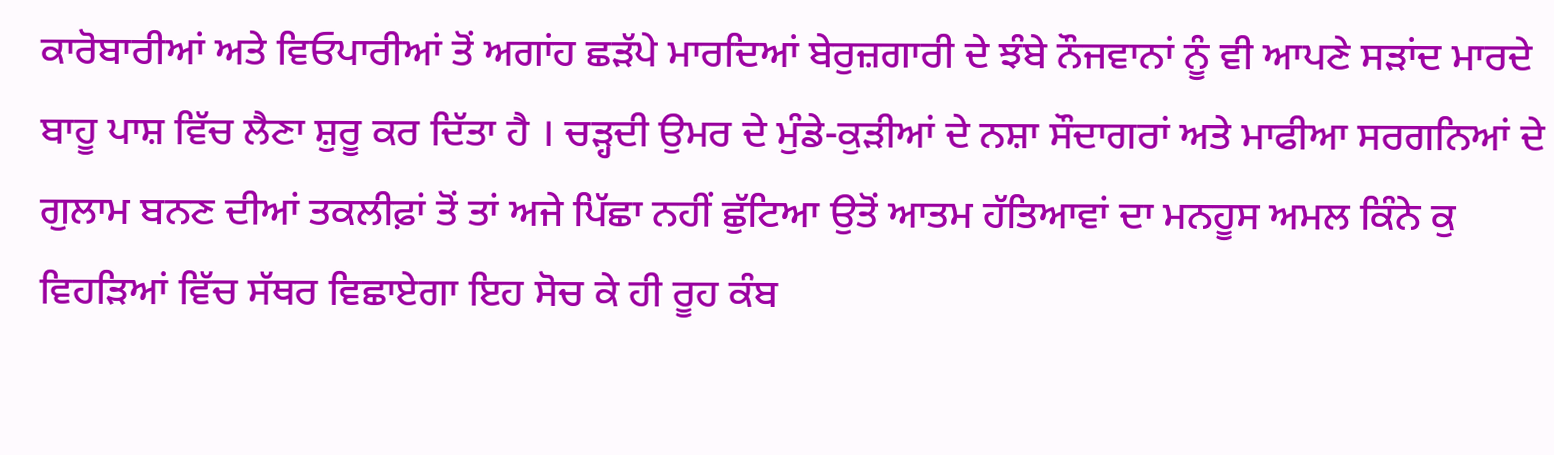ਕਾਰੋਬਾਰੀਆਂ ਅਤੇ ਵਿਓਪਾਰੀਆਂ ਤੋਂ ਅਗਾਂਹ ਛੜੱਪੇ ਮਾਰਦਿਆਂ ਬੇਰੁਜ਼ਗਾਰੀ ਦੇ ਝੰਬੇ ਨੌਜਵਾਨਾਂ ਨੂੰ ਵੀ ਆਪਣੇ ਸੜਾਂਦ ਮਾਰਦੇ ਬਾਹੂ ਪਾਸ਼ ਵਿੱਚ ਲੈਣਾ ਸ਼ੁਰੂ ਕਰ ਦਿੱਤਾ ਹੈ । ਚੜ੍ਹਦੀ ਉਮਰ ਦੇ ਮੁੰਡੇ-ਕੁੜੀਆਂ ਦੇ ਨਸ਼ਾ ਸੌਦਾਗਰਾਂ ਅਤੇ ਮਾਫੀਆ ਸਰਗਨਿਆਂ ਦੇ ਗੁਲਾਮ ਬਨਣ ਦੀਆਂ ਤਕਲੀਫ਼ਾਂ ਤੋਂ ਤਾਂ ਅਜੇ ਪਿੱਛਾ ਨਹੀਂ ਛੁੱਟਿਆ ਉਤੋਂ ਆਤਮ ਹੱਤਿਆਵਾਂ ਦਾ ਮਨਹੂਸ ਅਮਲ ਕਿੰਨੇ ਕੁ ਵਿਹੜਿਆਂ ਵਿੱਚ ਸੱਥਰ ਵਿਛਾਏਗਾ ਇਹ ਸੋਚ ਕੇ ਹੀ ਰੂਹ ਕੰਬ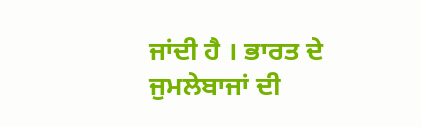ਜਾਂਦੀ ਹੈ । ਭਾਰਤ ਦੇ ਜੁਮਲੇਬਾਜਾਂ ਦੀ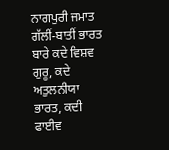ਨਾਗਪੁਰੀ ਜਮਾਤ ਗੱਲੀਂ-ਬਾਤੀਂ ਭਾਰਤ ਬਾਰੇ ਕਦੇ ਵਿਸ਼ਵ ਗੁਰੂ, ਕਦੇ ਅਤੁਲਨੀਯਾ ਭਾਰਤ, ਕਦੀ ਫਾਈਵ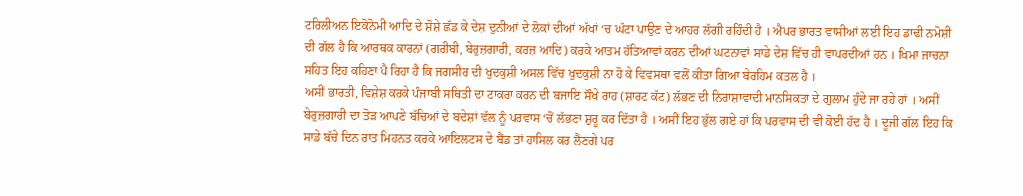ਟਰਿਲੀਅਨ ਇਕੋਨੋਮੀ ਆਦਿ ਦੇ ਸ਼ੋਸ਼ੇ ਛੱਡ ਕੇ ਦੇਸ਼ ਦੁਨੀਆਂ ਦੇ ਲੋਕਾਂ ਦੀਆਂ ਅੱਖਾਂ ‘ਚ ਘੱਟਾ ਪਾਉਣ ਦੇ ਆਹਰ ਲੱਗੀ ਰਹਿੰਦੀ ਹੈ । ਐਪਰ ਭਾਰਤ ਵਾਸੀਆਂ ਲਈ ਇਹ ਡਾਢੀ ਨਮੋਸ਼ੀ ਦੀ ਗੱਲ ਹੈ ਕਿ ਆਰਥਕ ਕਾਰਨਾਂ (ਗਰੀਬੀ, ਬੇਰੁਜ਼ਗਾਰੀ, ਕਰਜ਼ ਆਦਿ) ਕਰਕੇ ਆਤਮ ਹੱਤਿਆਵਾਂ ਕਰਨ ਦੀਆਂ ਘਟਨਾਵਾਂ ਸਾਡੇ ਦੇਸ਼ ਵਿੱਚ ਹੀ ਵਾਪਰਦੀਆਂ ਹਨ । ਖਿਮਾ ਜਾਚਨਾ ਸਹਿਤ ਇਹ ਕਹਿਣਾ ਪੈ ਰਿਹਾ ਹੈ ਕਿ ਜਗਸੀਰ ਦੀ ਖੁਦਕੁਸ਼ੀ ਅਸਲ ਵਿੱਚ ਖੁਦਕੁਸ਼ੀ ਨਾ ਹੋ ਕੇ ਵਿਵਸਥਾ ਵਲੋਂ ਕੀਤਾ ਗਿਆ ਬੇਰਹਿਮ ਕਤਲ ਹੈ ।
ਅਸੀਂ ਭਾਰਤੀ, ਵਿਸ਼ੇਸ਼ ਕਰਕੇ ਪੰਜਾਬੀ ਸਥਿਤੀ ਦਾ ਟਾਕਰਾ ਕਰਨ ਦੀ ਬਜਾਇ ਸੌਖੇ ਰਾਹ (ਸ਼ਾਰਟ ਕੱਟ) ਲੱਭਣ ਦੀ ਨਿਰਾਸ਼ਾਵਾਦੀ ਮਾਨਸਿਕਤਾ ਦੇ ਗੁਲਾਮ ਹੁੰਦੇ ਜਾ ਰਹੇ ਹਾਂ । ਅਸੀਂ ਬੇਰੁਜ਼ਗਾਰੀ ਦਾ ਤੋੜ ਆਪਣੇ ਬੱਚਿਆਂ ਦੇ ਬਦੇਸ਼ਾਂ ਵੱਲ ਨੂੰ ਪਰਵਾਸ ‘ਚੋਂ ਲੱਭਣਾ ਸ਼ੁਰੂ ਕਰ ਦਿੱਤਾ ਹੈ । ਅਸੀਂ ਇਹ ਭੁੱਲ ਗਏ ਹਾਂ ਕਿ ਪਰਵਾਸ ਦੀ ਵੀ ਕੋਈ ਹੱਦ ਹੈ । ਦੂਜੀ ਗੱਲ ਇਹ ਕਿ ਸਾਡੇ ਬੱਚੇ ਦਿਨ ਰਾਤ ਮਿਹਨਤ ਕਰਕੇ ਆਇਲਟਸ ਦੇ ਬੈਂਡ ਤਾਂ ਹਾਸਿਲ ਕਰ ਲੈਣਗੇ ਪਰ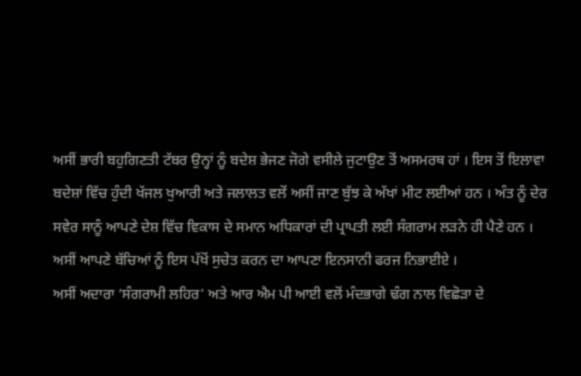ਅਸੀਂ ਭਾਰੀ ਬਹੁਗਿਣਤੀ ਟੱਬਰ ਉਨ੍ਹਾਂ ਨੂੰ ਬਦੇਸ਼ ਭੇਜਣ ਜੋਗੇ ਵਸੀਲੇ ਜੁਟਾਉਣ ਤੋਂ ਅਸਮਰਥ ਹਾਂ । ਇਸ ਤੋਂ ਇਲਾਵਾ ਬਦੇਸ਼ਾਂ ਵਿੱਚ ਹੁੰਦੀ ਖੱਜਲ ਖੁਆਰੀ ਅਤੇ ਜਲਾਲਤ ਵਲੋਂ ਅਸੀਂ ਜਾਣ ਬੁੱਝ ਕੇ ਅੱਖਾਂ ਮੀਟ ਲਈਆਂ ਹਨ । ਅੰਤ ਨੂੰ ਦੇਰ ਸਵੇਰ ਸਾਨੂੰ ਆਪਣੇ ਦੇਸ਼ ਵਿੱਚ ਵਿਕਾਸ ਦੇ ਸਮਾਨ ਅਧਿਕਾਰਾਂ ਦੀ ਪ੍ਰਾਪਤੀ ਲਈ ਸੰਗਰਾਮ ਲੜਨੇ ਹੀ ਪੈਣੇ ਹਨ । ਅਸੀਂ ਆਪਣੇ ਬੱਚਿਆਂ ਨੂੰ ਇਸ ਪੱਖੋਂ ਸੁਚੇਤ ਕਰਨ ਦਾ ਆਪਣਾ ਇਨਸਾਨੀ ਫਰਜ ਨਿਭਾਈਏ ।
ਅਸੀਂ ਅਦਾਰਾ ‘ਸੰਗਰਾਮੀ ਲਹਿਰ’ ਅਤੇ ਆਰ ਐਮ ਪੀ ਆਈ ਵਲੋਂ ਮੰਦਭਾਗੇ ਢੰਗ ਨਾਲ ਵਿਛੋੜਾ ਦੇ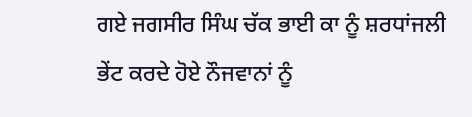ਗਏ ਜਗਸੀਰ ਸਿੰਘ ਚੱਕ ਭਾਈ ਕਾ ਨੂੰ ਸ਼ਰਧਾਂਜਲੀ ਭੇਂਟ ਕਰਦੇ ਹੋਏ ਨੌਜਵਾਨਾਂ ਨੂੰ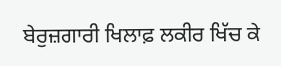ਬੇਰੁਜ਼ਗਾਰੀ ਖਿਲਾਫ਼ ਲਕੀਰ ਖਿੱਚ ਕੇ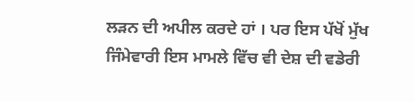ਲੜਨ ਦੀ ਅਪੀਲ ਕਰਦੇ ਹਾਂ । ਪਰ ਇਸ ਪੱਖੋਂ ਮੁੱਖ ਜਿੰਮੇਵਾਰੀ ਇਸ ਮਾਮਲੇ ਵਿੱਚ ਵੀ ਦੇਸ਼ ਦੀ ਵਡੇਰੀ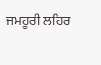ਜਮਹੂਰੀ ਲਹਿਰ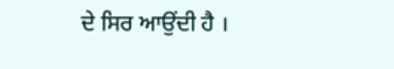ਦੇ ਸਿਰ ਆਉਂਦੀ ਹੈ ।